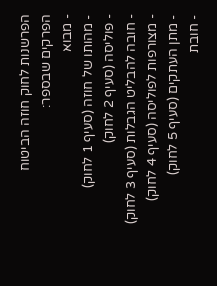הפרשנות לחוק חוזה הביטוח
הפרקים שבספר:
- מבוא
- מהותו של חוזה (סעיף 1 לחוק)
- פוליסה (סעיף 2 לחוק)
- חובה להבליט הגבלות (סעיף 3 לחוק)
- מצורפות לפוליסה (סעיף 4 לחוק)
- מתן העתקים (סעיף 5 לחוק)
- חובת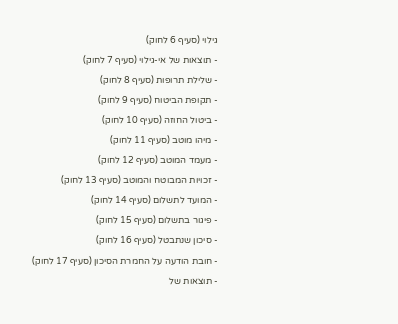גילוי (סעיף 6 לחוק)
- תוצאות של אי-גילוי (סעיף 7 לחוק)
- שלילת תרופות (סעיף 8 לחוק)
- תקופת הביטוח (סעיף 9 לחוק)
- ביטול החוזה (סעיף 10 לחוק)
- מיהו מוטב (סעיף 11 לחוק)
- מעמד המוטב (סעיף 12 לחוק)
- זכויות המבוטח והמוטב (סעיף 13 לחוק)
- המועד לתשלום (סעיף 14 לחוק)
- פיגור בתשלום (סעיף 15 לחוק)
- סיכון שנתבטל (סעיף 16 לחוק)
- חובת הודעה על החמרת הסיכון (סעיף 17 לחוק)
- תוצאות של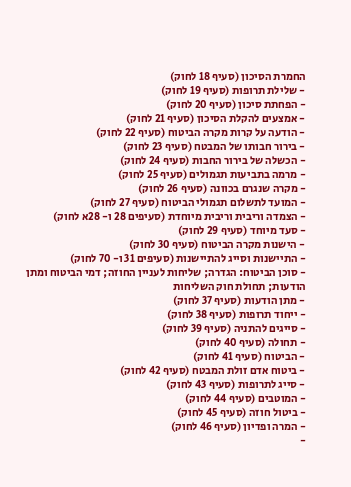החמרת הסיכון (סעיף 18 לחוק)
- שלילת תרופות (סעיף 19 לחוק)
- הפחתת סיכון (סעיף 20 לחוק)
- אמצעים להקלת הסיכון (סעיף 21 לחוק)
- הודעה על קרות מקרה הביטוח (סעיף 22 לחוק)
- בירור חבותו של המבטח (סעיף 23 לחוק)
- הכשלה של בירור החבות (סעיף 24 לחוק)
- מרמה בתביעות תגמולים (סעיף 25 לחוק)
- מקרה שנגרם בכוונה (סעיף 26 לחוק)
- המועד לתשלום תגמולי הביטוח (סעיף 27 לחוק)
- הצמדה וריבית וריבית מיוחדת (סעיפים 28 ו- 28א לחוק)
- סעד מיוחד (סעיף 29 לחוק)
- הישנות מקרה הביטוח (סעיף 30 לחוק)
- התיישנות וסייג להתיישנות (סעיפים 31 ו- 70 לחוק)
- סוכן הביטוח: הגדרה; שליחות לעניין החוזה; דמי הביטוח ומתן הודעות; תחולת חוק השליחות
- מתן הודעות (סעיף 37 לחוק)
- ייחוד תרופות (סעיף 38 לחוק)
- סייגים להתניה (סעיף 39 לחוק)
- תחולה (סעיף 40 לחוק)
- הביטוח (סעיף 41 לחוק)
- ביטוח אדם זולת המבטח (סעיף 42 לחוק)
- סייג לתרופות (סעיף 43 לחוק)
- המוטבים (סעיף 44 לחוק)
- ביטול חוזה (סעיף 45 לחוק)
- המרה ופדיון (סעיף 46 לחוק)
-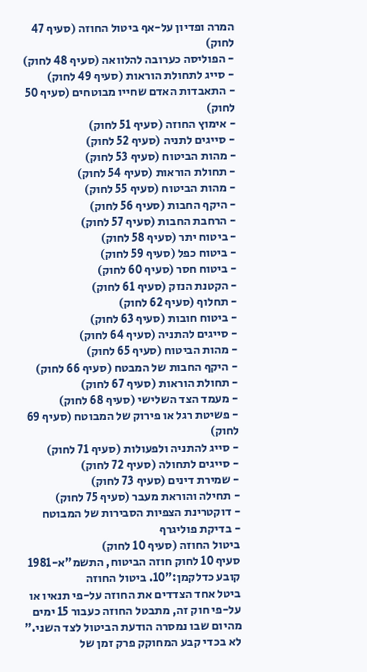המרה ופדיון על-אף ביטול החוזה (סעיף 47 לחוק)
- הפוליסה כערובה להלוואה (סעיף 48 לחוק)
- סייג לתחולת הוראות (סעיף 49 לחוק)
- התאבדות האדם שחייו מבוטחים (סעיף 50 לחוק)
- אימוץ החוזה (סעיף 51 לחוק)
- סייגים לתניה (סעיף 52 לחוק)
- מהות הביטוח (סעיף 53 לחוק)
- תחולת הוראות (סעיף 54 לחוק)
- מהות הביטוח (סעיף 55 לחוק)
- היקף החבות (סעיף 56 לחוק)
- הרחבת החבות (סעיף 57 לחוק)
- ביטוח יתר (סעיף 58 לחוק)
- ביטוח כפל (סעיף 59 לחוק)
- ביטוח חסר (סעיף 60 לחוק)
- הקטנת הנזק (סעיף 61 לחוק)
- תחלוף (סעיף 62 לחוק)
- ביטוח חובות (סעיף 63 לחוק)
- סייגים להתניה (סעיף 64 לחוק)
- מהות הביטוח (סעיף 65 לחוק)
- היקף החבות של המבטח (סעיף 66 לחוק)
- תחולת הוראות (סעיף 67 לחוק)
- מעמד הצד השלישי (סעיף 68 לחוק)
- פשיטת רגל או פירוק של המבוטח (סעיף 69 לחוק)
- סייג להתניה ולפעולות (סעיף 71 לחוק)
- סייגים לתחולה (סעיף 72 לחוק)
- שמירת דינים (סעיף 73 לחוק)
- תחילה והוראת מעבר (סעיף 75 לחוק)
- דוקטרינת הצפיות הסבירות של המבוטח
- בדיקת פוליגרף
ביטול החוזה (סעיף 10 לחוק)
סעיף 10 לחוק חוזה הביטוח, התשמ"א-1981 קובע כדלקמן:"10. ביטול החוזה
ביטל אחד הצדדים את החוזה על-פי תנאיו או על-פי חוק זה, מתבטל החוזה כעבור 15 ימים מהיום שבו נמסרה הודעת הביטול לצד השני."
לא בכדי קבע המחוקק פרק זמן של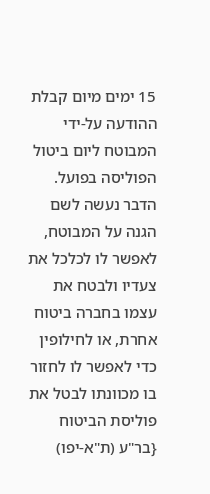15 ימים מיום קבלת ההודעה על-ידי המבוטח ליום ביטול הפוליסה בפועל. הדבר נעשה לשם הגנה על המבוטח, לאפשר לו לכלכל את צעדיו ולבטח את עצמו בחברה ביטוח אחרת, או לחילופין כדי לאפשר לו לחזור בו מכוונתו לבטל את פוליסת הביטוח {בר"ע (ת"א-יפו)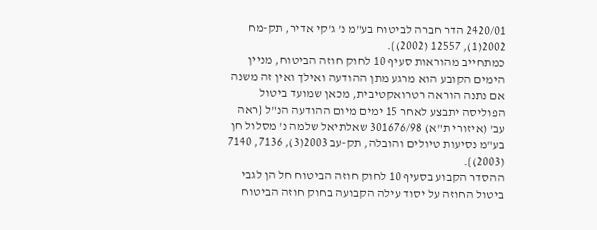2420/01 הדר חברה לביטוח בע"מ נ' ג'קי אדיר, תק-מח 2002(1), 12557 (2002)}.
כמתחייב מהוראות סעיף 10 לחוק חוזה הביטוח, מניין הימים הקובע הוא מרגע מתן ההודעה ואילך ואין זה משנה אם נתנה הוראה רטרואקטיבית, מכאן שמועד ביטול הפוליסה יתבצע לאחר 15 ימים מיום ההודעה הנ"ל {ראה עב' (איזורי ת"א) 301676/98 שאלתיאל שלמה נ' מסלול חן בע"מ נסיעות טיולים והובלה, תק-עב 2003(3), 7136, 7140 (2003)}.
ההסדר הקבוע בסעיף 10 לחוק חוזה הביטוח חל הן לגבי ביטול החוזה על יסוד עילה הקבועה בחוק חוזה הביטוח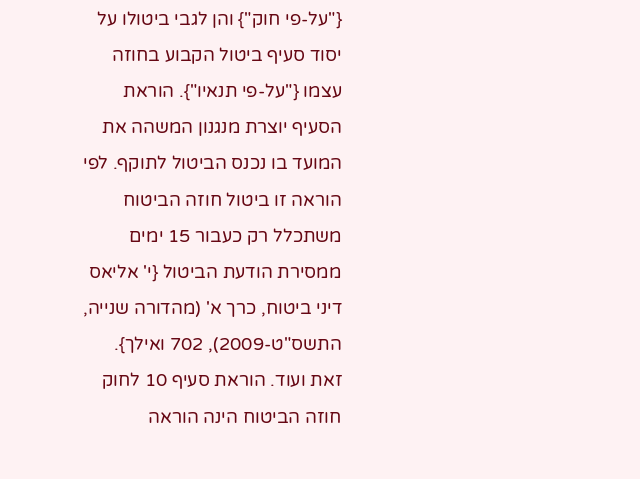{"על-פי חוק"} והן לגבי ביטולו על יסוד סעיף ביטול הקבוע בחוזה עצמו {"על-פי תנאיו"}. הוראת הסעיף יוצרת מנגנון המשהה את המועד בו נכנס הביטול לתוקף. לפי הוראה זו ביטול חוזה הביטוח משתכלל רק כעבור 15 ימים ממסירת הודעת הביטול {י' אליאס דיני ביטוח, כרך א' (מהדורה שנייה, התשס"ט-2009), 702 ואילך}.
זאת ועוד. הוראת סעיף 10 לחוק חוזה הביטוח הינה הוראה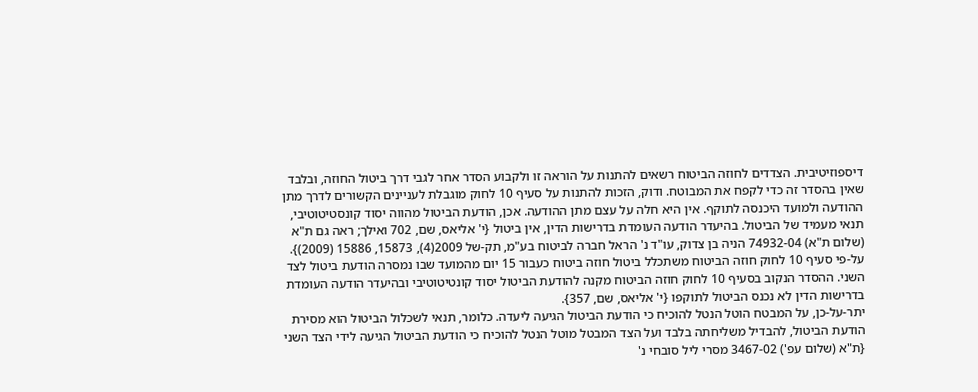דיספוזיטיבית. הצדדים לחוזה הביטוח רשאים להתנות על הוראה זו ולקבוע הסדר אחר לגבי דרך ביטול החוזה, ובלבד שאין בהסדר זה כדי לקפח את המבוטח. ודוק, הזכות להתנות על סעיף 10 לחוק מוגבלת לעניינים הקשורים לדרך מתן ההודעה ולמועד היכנסה לתוקף. אין היא חלה על עצם מתן ההודעה. אכן, הודעת הביטול מהווה יסוד קונסטיטוטיבי, תנאי מעמיד של הביטול. בהיעדר הודעה העומדת בדרישות הדין, אין ביטול {י' אליאס, שם, 702 ואילך; ראה גם ת"א (שלום ת"א) 74932-04 הניה בן צדוק, עו"ד נ' הראל חברה לביטוח בע"מ, תק-של 2009(4), 15873, 15886 (2009)}.
על-פי סעיף 10 לחוק חוזה הביטוח משתכלל ביטול חוזה ביטוח כעבור 15 יום מהמועד שבו נמסרה הודעת ביטול לצד השני. ההסדר הנקוב בסעיף 10 לחוק חוזה הביטוח מקנה להודעת הביטול יסוד קונטיטוטיבי ובהיעדר הודעה העומדת בדרישות הדין לא נכנס הביטול לתוקפו {י' אליאס, שם, 357}.
יתר-על-כן, על המבטח הוטל הנטל להוכיח כי הודעת הביטול הגיעה ליעדה. כלומר, תנאי לשכלול הביטול הוא מסירת הודעת הביטול, להבדיל משליחתה בלבד ועל הצד המבטל מוטל הנטל להוכיח כי הודעת הביטול הגיעה לידי הצד השני {ת"א (שלום עפ') 3467-02 מסרי ליל סובחי נ'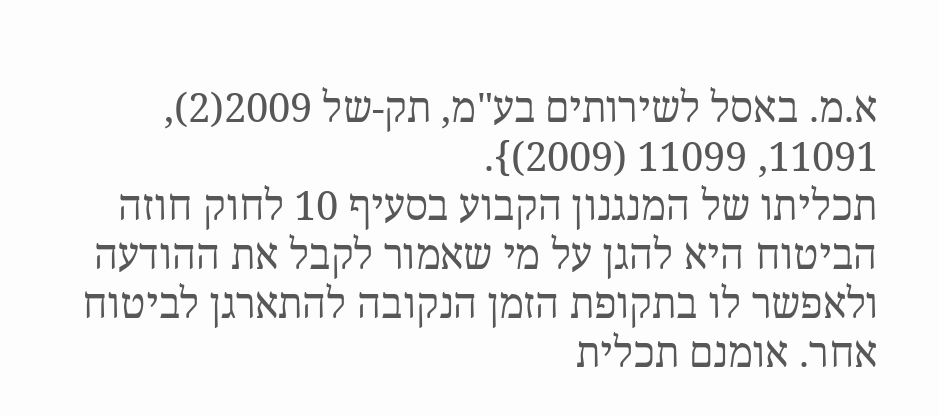א.מ. באסל לשירותים בע"מ, תק-של 2009(2), 11091, 11099 (2009)}.
תכליתו של המנגנון הקבוע בסעיף 10 לחוק חוזה הביטוח היא להגן על מי שאמור לקבל את ההודעה ולאפשר לו בתקופת הזמן הנקובה להתארגן לביטוח אחר. אומנם תכלית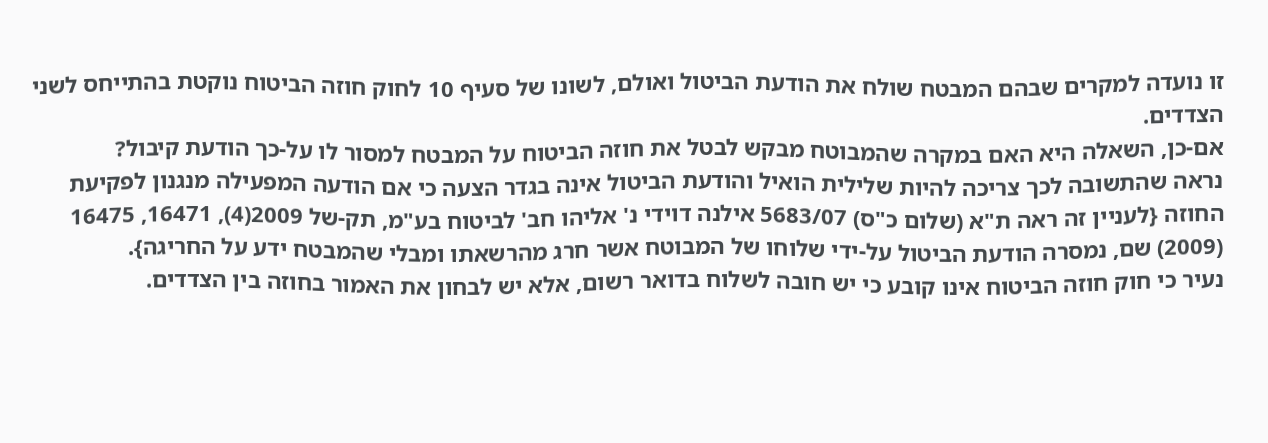זו נועדה למקרים שבהם המבטח שולח את הודעת הביטול ואולם, לשונו של סעיף 10 לחוק חוזה הביטוח נוקטת בהתייחס לשני הצדדים.
אם-כן, השאלה היא האם במקרה שהמבוטח מבקש לבטל את חוזה הביטוח על המבטח למסור לו על-כך הודעת קיבול?
נראה שהתשובה לכך צריכה להיות שלילית הואיל והודעת הביטול אינה בגדר הצעה כי אם הודעה המפעילה מנגנון לפקיעת החוזה {לעניין זה ראה ת"א (שלום כ"ס) 5683/07 אילנה דוידי נ' אליהו חב' לביטוח בע"מ, תק-של 2009(4), 16471, 16475 (2009) שם, נמסרה הודעת הביטול על-ידי שלוחו של המבוטח אשר חרג מהרשאתו ומבלי שהמבטח ידע על החריגה}.
נעיר כי חוק חוזה הביטוח אינו קובע כי יש חובה לשלוח בדואר רשום, אלא יש לבחון את האמור בחוזה בין הצדדים.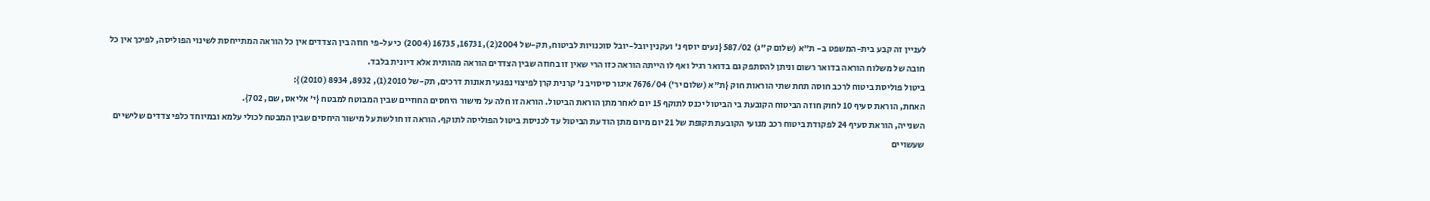לעניין זה קבע בית-המשפט ב- ת"א (שלום ק"ג) 587/02 {נעים יוסף נ' ועקנין יובל-יובל סוכנויות לביטוח, תק-של 2004(2), 16731, 16735 (2004) כי על-פי חוזה בין הצדדים אין כל הוראה המתייחסת לשינוי הפוליסה, לפיכך אין כל חובה של משלוח הוראה בדואר רשום וניתן להסתפק גם בדואר רגיל ואף לו הייתה הוראה כזו הרי שאין זו בחוזה שבין הצדדים הוראה מהותית אלא דיונית בלבד.
ביטול פוליסת ביטוח לרכב חוסה תחת שתי הוראות חוק {ת"א (שלום יר') 7676/04 איגור סיסויב נ' קרנית קרן לפיצוי נפגעי תאונות דרכים, תק-של 2010(1), 8932, 8934 (2010)}:
האחת, הוראת סעיף 10 לחוק חוזה הביטוח הקובעת בי הביטול יכנס לתוקף 15 יום לאחר מתן הוראת הביטול. הוראה זו חלה על מישור היחסים החוזיים שבין המבוטח למבטח {י' אליאס, שם, 702}.
השנייה, הוראת סעיף 24 לפקודת ביטוח רכב מנועי הקובעת תקופת של 21 יום מיום מתן הודעת הביטול עד לכניסת ביטול הפוליסה לתוקף. הוראה זו חולשת על מישור היחסים שבין המבטח לכולי עלמא ובמיוחד כלפי צדדים שלישיים שעשויים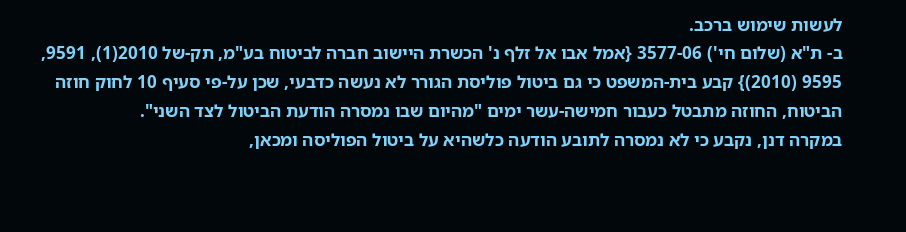לעשות שימוש ברכב.
ב- ת"א (שלום חי') 3577-06 {אמל אבו אל זלף נ' הכשרת היישוב חברה לביטוח בע"מ, תק-של 2010(1), 9591, 9595 (2010)} קבע בית-המשפט כי גם ביטול פוליסת הגורר לא נעשה כדבעי, שכן על-פי סעיף 10 לחוק חוזה הביטוח, החוזה מתבטל כעבור חמישה-עשר ימים "מהיום שבו נמסרה הודעת הביטול לצד השני".
במקרה דנן, נקבע כי לא נמסרה לתובע הודעה כלשהיא על ביטול הפוליסה ומכאן,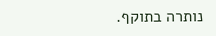נותרה בתוקף.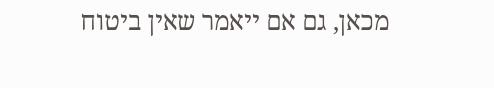מכאן, גם אם ייאמר שאין ביטוח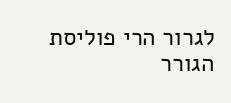לגרור הרי פוליסת הגורר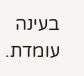בעינה עומדת.